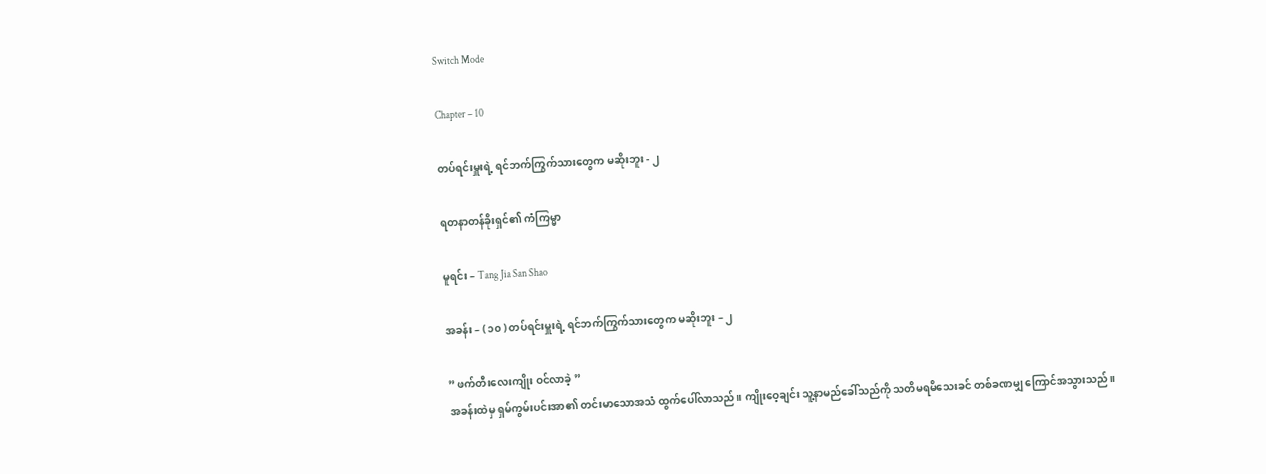Switch Mode

Chapter – 10

တပ်ရင်းမှူးရဲ့ ရင်ဘက်ကြွက်သားတွေက မဆိုးဘူး - ၂

ရတနာတန်ခိုးရှင်၏ ကံကြမ္မာ

မူရင်း – Tang Jia San Shao

အခန်း – ( ၁၀ ) တပ်ရင်းမှူးရဲ့ ရင်ဘက်ကြွက်သားတွေက မဆိုးဘူး – ၂

” ဖက်တီးလေးကျိုး ဝင်လာခဲ့ ”
အခန်းထဲမှ ရှမ်ကွမ်းပင်းအာ၏ တင်းမာသောအသံ ထွက်ပေါ်လာသည်။ ကျိုးဝေ့ချင်း သူ့နာမည်ခေါ်သည်ကို သတိမရမိသေးခင် တစ်ခဏမျှ ကြောင်အသွားသည်။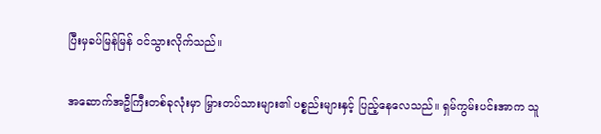ပြီးမှခပ်မြန်မြန် ဝင်သွားလိုက်သည်။

အဆောက်အဦကြီးတစ်ခုလုံးမှာ မြှားတပ်သားများ၏ ပစ္စည်းများနှင့် ပြည့်နေလေသည်။ ရှမ်ကွမ်းပင်းအာက သူ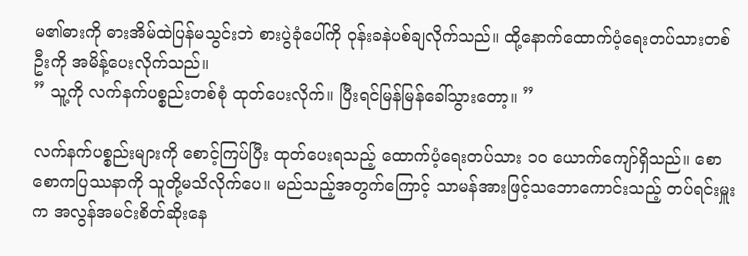မ၏ဓားကို ဓားအိမ်ထဲပြန်မသွင်းဘဲ စားပွဲခုံပေါ်ကို ဝုန်းခနဲပစ်ချလိုက်သည်။ ထို့နောက်ထောက်ပံ့ရေးတပ်သားတစ်ဦးကို အမိန့်ပေးလိုက်သည်။
” သူ့ကို လက်နက်ပစ္စည်းတစ်စုံ ထုတ်ပေးလိုက်။ ပြီးရင်မြန်မြန်ခေါ်သွားတော့။ ”

လက်နက်ပစ္စည်းများကို စောင့်ကြပ်ပြီး ထုတ်ပေးရသည့် ထောက်ပံ့ရေးတပ်သား ၁၀ ယောက်ကျော်ရှိသည်။ စောစောကပြဿနာကို သူတို့မသိလိုက်ပေ။ မည်သည့်အတွက်ကြောင့် သာမန်အားဖြင့်သဘောကောင်းသည့် တပ်ရင်းမှူးက အလွန်အမင်းစိတ်ဆိုးနေ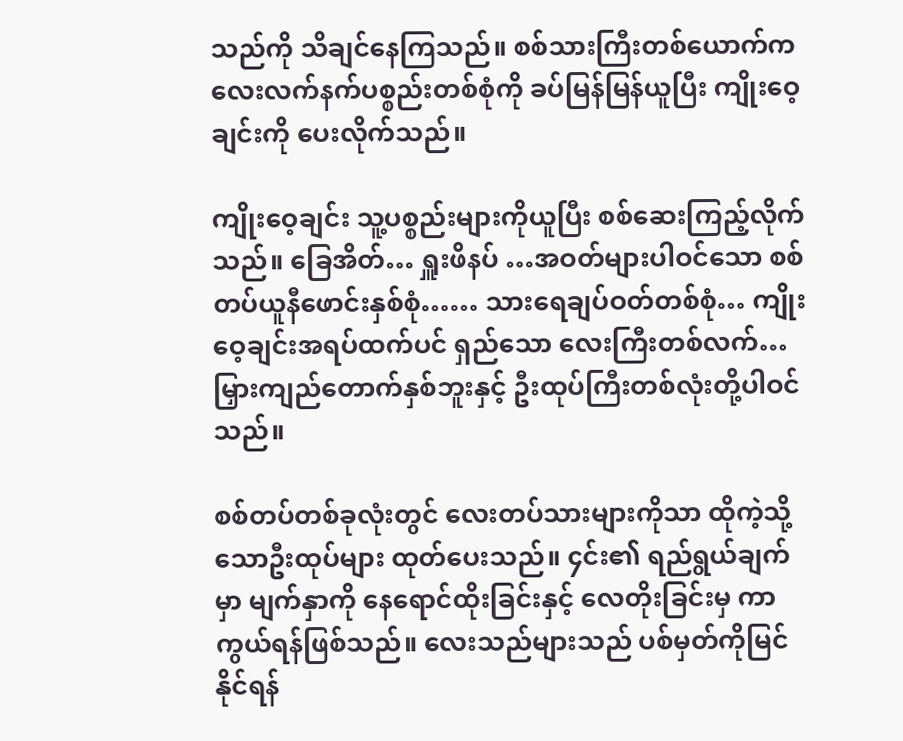သည်ကို သိချင်နေကြသည်။ စစ်သားကြီးတစ်ယောက်က လေးလက်နက်ပစ္စည်းတစ်စုံကို ခပ်မြန်မြန်ယူပြီး ကျိုးဝေ့ချင်းကို ပေးလိုက်သည်။

ကျိုးဝေ့ချင်း သူ့ပစ္စည်းများကိုယူပြီး စစ်ဆေးကြည့်လိုက်သည်။ ခြေအိတ်… ရှူးဖိနပ် …အဝတ်များပါဝင်သော စစ်တပ်ယူနီဖောင်းနှစ်စုံ…… သားရေချပ်ဝတ်တစ်စုံ… ကျိုးဝေ့ချင်းအရပ်ထက်ပင် ရှည်သော လေးကြီးတစ်လက်… မြှားကျည်တောက်နှစ်ဘူးနှင့် ဦးထုပ်ကြီးတစ်လုံးတို့ပါဝင်သည်။

စစ်တပ်တစ်ခုလုံးတွင် လေးတပ်သားများကိုသာ ထိုကဲ့သို့သောဦးထုပ်များ ထုတ်ပေးသည်။ ၄င်း၏ ရည်ရွယ်ချက်မှာ မျက်နှာကို နေရောင်ထိုးခြင်းနှင့် လေတိုးခြင်းမှ ကာကွယ်ရန်ဖြစ်သည်။ လေးသည်များသည် ပစ်မှတ်ကိုမြင်နိုင်ရန်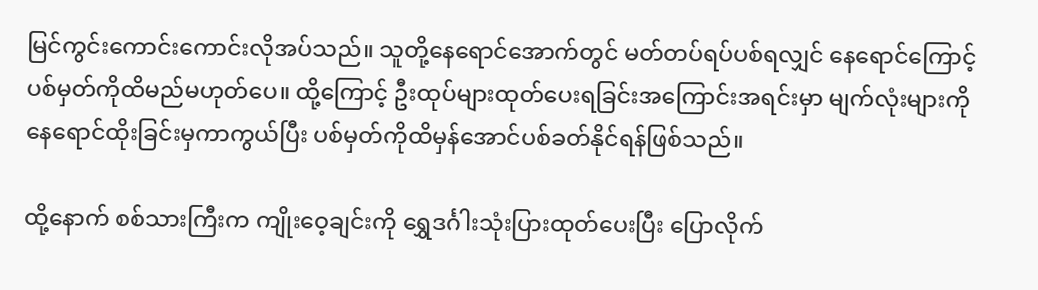မြင်ကွင်းကောင်းကောင်းလိုအပ်သည်။ သူတို့နေရောင်အောက်တွင် မတ်တပ်ရပ်ပစ်ရလျှင် နေရောင်ကြောင့် ပစ်မှတ်ကိုထိမည်မဟုတ်ပေ။ ထို့ကြောင့် ဦးထုပ်များထုတ်ပေးရခြင်းအကြောင်းအရင်းမှာ မျက်လုံးများကို နေရောင်ထိုးခြင်းမှကာကွယ်ပြီး ပစ်မှတ်ကိုထိမှန်အောင်ပစ်ခတ်နိုင်ရန်ဖြစ်သည်။

ထို့နောက် စစ်သားကြီးက ကျိုးဝေ့ချင်းကို ရွှေဒင်္ဂါးသုံးပြားထုတ်ပေးပြီး ပြောလိုက်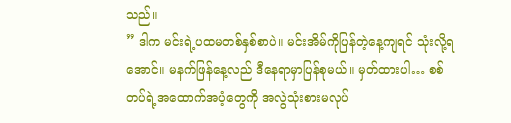သည်။
” ဒါက မင်းရဲ့ပထမတစ်နှစ်စာပဲ။ မင်းအိမ်ကိုပြန်တဲ့နေ့ကျရင် သုံးလို့ရအောင်။ မနက်ဖြန်နေ့လည် ဒီနေရာမှာပြန်စုမယ်။ မှတ်ထားပါ… စစ်တပ်ရဲ့အထောက်အပံ့တွေကို အလွဲသုံးစားမလုပ်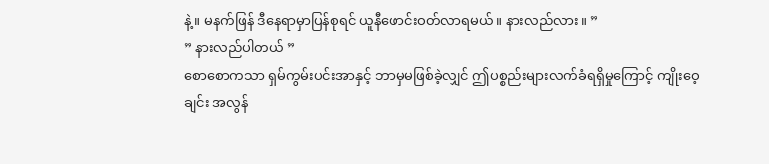နဲ့။ မနက်ဖြန် ဒီနေရာမှာပြန်စုရင် ယူနီဖောင်းဝတ်လာရမယ်။ နားလည်လား။ ”
” နားလည်ပါတယ် ”
စောစောကသာ ရှမ်ကွမ်းပင်းအာနှင့် ဘာမှမဖြစ်ခဲ့လျှင် ဤပစ္စည်းများလက်ခံရရှိမှုကြောင့် ကျိုးဝေ့ချင်း အလွန်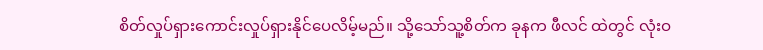စိတ်လှုပ်ရှားကောင်းလှုပ်ရှားနိုင်ပေလိမ့်မည်။ သို့သော်သူ့စိတ်က ခုနက ဖီလင် ထဲတွင် လုံးဝ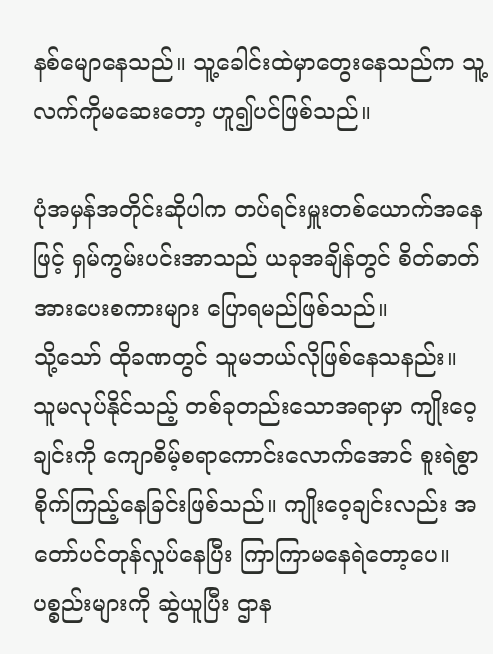နစ်မျောနေသည်။ သူ့ခေါင်းထဲမှာတွေးနေသည်က သူ့လက်ကိုမဆေးတော့ ဟူ၍ပင်ဖြစ်သည်။

ပုံအမှန်အတိုင်းဆိုပါက တပ်ရင်းမှူးတစ်ယောက်အနေဖြင့် ရှမ်ကွမ်းပင်းအာသည် ယခုအချိန်တွင် စိတ်ဓာတ်အားပေးစကားများ ပြောရမည်ဖြစ်သည်။
သို့သော် ထိုခဏတွင် သူမဘယ်လိုဖြစ်နေသနည်း။
သူမလုပ်နိုင်သည့် တစ်ခုတည်းသောအရာမှာ ကျိုးဝေ့ချင်းကို ကျောစိမ့်စရာကောင်းလောက်အောင် စူးရဲစွာစိုက်ကြည့်နေခြင်းဖြစ်သည်။ ကျိုးဝေ့ချင်းလည်း အတော်ပင်တုန်လှုပ်နေပြီး ကြာကြာမနေရဲတော့ပေ။ ပစ္စည်းများကို ဆွဲယူပြီး ဌာန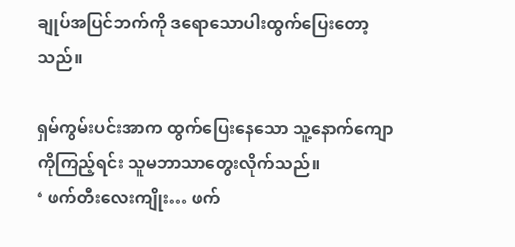ချုပ်အပြင်ဘက်ကို ဒရောသောပါးထွက်ပြေးတော့သည်။

ရှမ်ကွမ်းပင်းအာက ထွက်ပြေးနေသော သူ့နောက်ကျောကိုကြည့်ရင်း သူမဘာသာတွေးလိုက်သည်။
‘ ဖက်တီးလေးကျိုး… ဖက်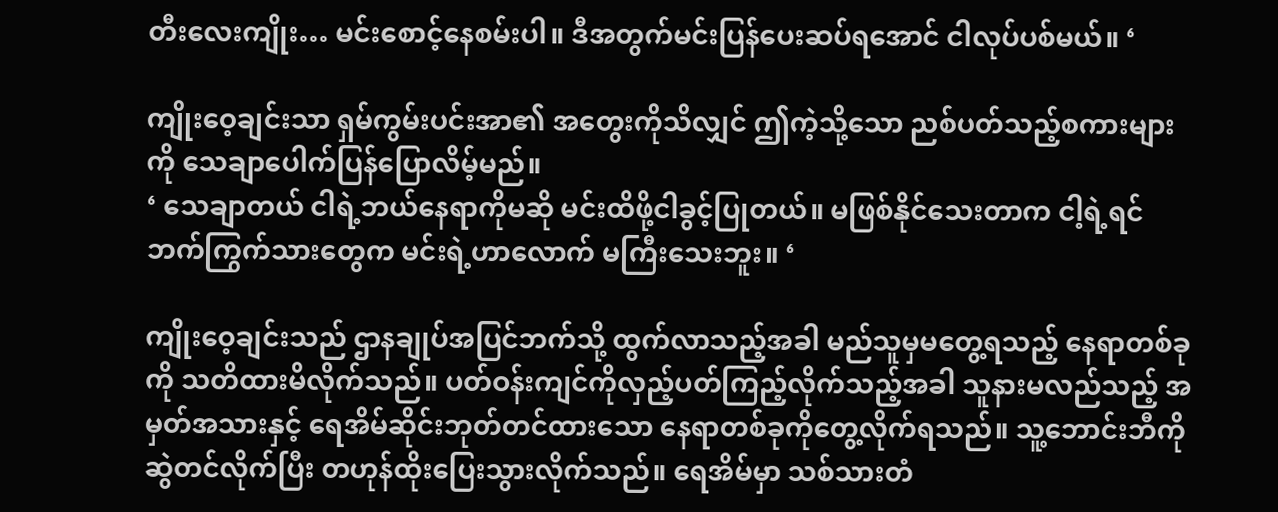တီးလေးကျိုး… မင်းစောင့်နေစမ်းပါ။ ဒီအတွက်မင်းပြန်ပေးဆပ်ရအောင် ငါလုပ်ပစ်မယ်။ ‘

ကျိုးဝေ့ချင်းသာ ရှမ်ကွမ်းပင်းအာ၏ အတွေးကိုသိလျှင် ဤကဲ့သို့သော ညစ်ပတ်သည့်စကားများကို သေချာပေါက်ပြန်ပြောလိမ့်မည်။
‘ သေချာတယ် ငါရဲ့ဘယ်နေရာကိုမဆို မင်းထိဖို့ငါခွင့်ပြုတယ်။ မဖြစ်နိုင်သေးတာက ငါ့ရဲ့ရင်ဘက်ကြွက်သားတွေက မင်းရဲ့ဟာလောက် မကြီးသေးဘူး။ ‘

ကျိုးဝေ့ချင်းသည် ဌာနချုပ်အပြင်ဘက်သို့ ထွက်လာသည့်အခါ မည်သူမှမတွေ့ရသည့် နေရာတစ်ခုကို သတိထားမိလိုက်သည်။ ပတ်ဝန်းကျင်ကိုလှည့်ပတ်ကြည့်လိုက်သည့်အခါ သူနားမလည်သည့် အမှတ်အသားနှင့် ရေအိမ်ဆိုင်းဘုတ်တင်ထားသော နေရာတစ်ခုကိုတွေ့လိုက်ရသည်။ သူ့ဘောင်းဘီကိုဆွဲတင်လိုက်ပြီး တဟုန်ထိုးပြေးသွားလိုက်သည်။ ရေအိမ်မှာ သစ်သားတံ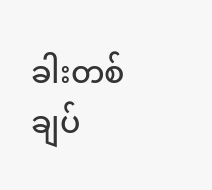ခါးတစ်ချပ်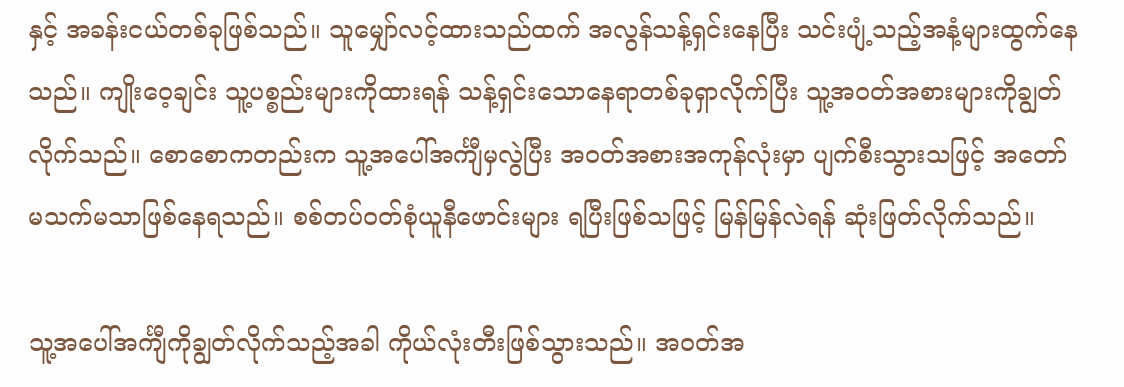နှင့် အခန်းငယ်တစ်ခုဖြစ်သည်။ သူမျှော်လင့်ထားသည်ထက် အလွန်သန့်ရှင်းနေပြီး သင်းပျံ့သည့်အနံ့များထွက်နေသည်။ ကျိုးဝေ့ချင်း သူ့ပစ္စည်းများကိုထားရန် သန့်ရှင်းသောနေရာတစ်ခုရှာလိုက်ပြီး သူ့အဝတ်အစားများကိုချွတ်လိုက်သည်။ စောစောကတည်းက သူ့အပေါ်အင်္ကျီမှလွဲပြီး အဝတ်အစားအကုန်လုံးမှာ ပျက်စီးသွားသဖြင့် အတော်မသက်မသာဖြစ်နေရသည်။ စစ်တပ်ဝတ်စုံယူနီဖောင်းများ ရပြီးဖြစ်သဖြင့် မြန်မြန်လဲရန် ဆုံးဖြတ်လိုက်သည်။

သူ့အပေါ်အင်္ကျီကိုချွတ်လိုက်သည့်အခါ ကိုယ်လုံးတီးဖြစ်သွားသည်။ အဝတ်အ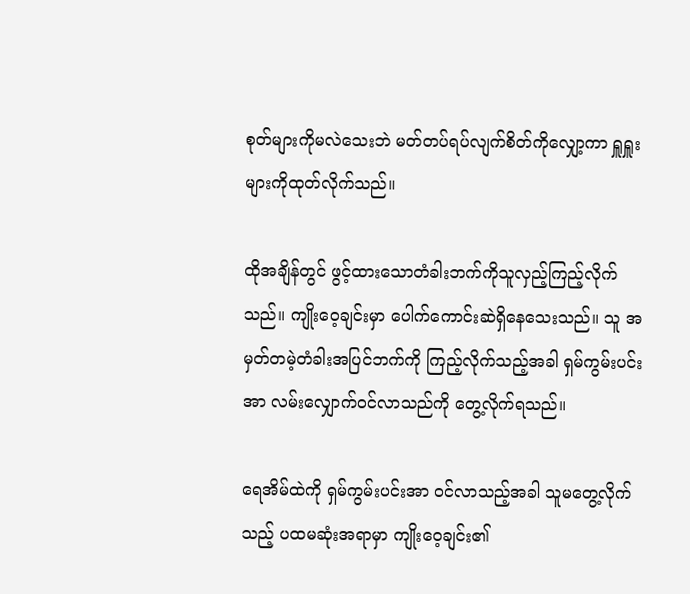စုတ်များကိုမလဲသေးဘဲ မတ်တပ်ရပ်လျက်စိတ်ကိုလျှော့ကာ ရှူရှူးများကိုထုတ်လိုက်သည်။

ထိုအချိန်တွင် ဖွင့်ထားသောတံခါးဘက်ကိုသူလှည့်ကြည့်လိုက်သည်။ ကျိုးဝေ့ချင်းမှာ ပေါက်ကောင်းဆဲရှိနေသေးသည်။ သူ အမှတ်တမဲ့တံခါးအပြင်ဘက်ကို ကြည့်လိုက်သည့်အခါ ရှမ်ကွမ်းပင်းအာ လမ်းလျှောက်ဝင်လာသည်ကို တွေ့လိုက်ရသည်။

ရေအိမ်ထဲကို ရှမ်ကွမ်းပင်းအာ ဝင်လာသည့်အခါ သူမတွေ့လိုက်သည့် ပထမဆုံးအရာမှာ ကျိုးဝေ့ချင်း၏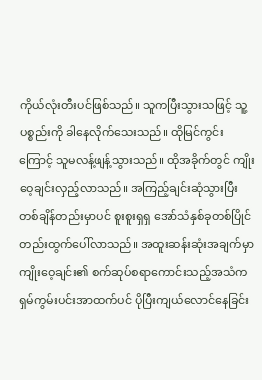ကိုယ်လုံးတီးပင်ဖြစ်သည်။ သူကပြီးသွားသဖြင့် သူ့ပစ္စည်းကို ခါနေလိုက်သေးသည်။ ထိုမြင်ကွင်းကြောင့် သူမလန့်ဖျန့်သွားသည်။ ထိုအခိုက်တွင် ကျိုးဝေ့ချင်းလှည့်လာသည်။ အကြည့်ချင်းဆုံသွားပြီး တစ်ချိန်တည်းမှာပင် စူးစူးရှရှ အော်သံနှစ်ခုတစ်ပြိုင်တည်းထွက်ပေါ်လာသည်။ အထူးဆန်းဆုံးအချက်မှာ ကျိုးဝေ့ချင်း၏ စက်ဆုပ်စရာကောင်းသည့်အသံက ရှမ်ကွမ်းပင်းအာထက်ပင် ပိုပြီးကျယ်လောင်နေခြင်း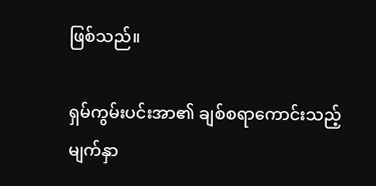ဖြစ်သည်။

ရှမ်ကွမ်းပင်းအာ၏ ချစ်စရာကောင်းသည့်မျက်နှာ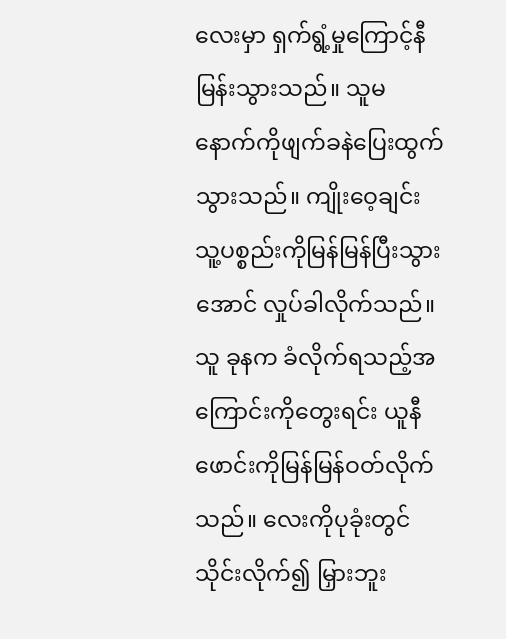လေးမှာ ရှက်ရွံ့မှုကြောင့်နီမြန်းသွားသည်။ သူမ နောက်ကိုဖျက်ခနဲပြေးထွက်သွားသည်။ ကျိုးဝေ့ချင်း သူ့ပစ္စည်းကိုမြန်မြန်ပြီးသွားအောင် လှုပ်ခါလိုက်သည်။ သူ ခုနက ခံလိုက်ရသည့်အကြောင်းကိုတွေးရင်း ယူနီဖောင်းကိုမြန်မြန်ဝတ်လိုက်သည်။ လေးကိုပုခုံးတွင်သိုင်းလိုက်၍ မြှားဘူး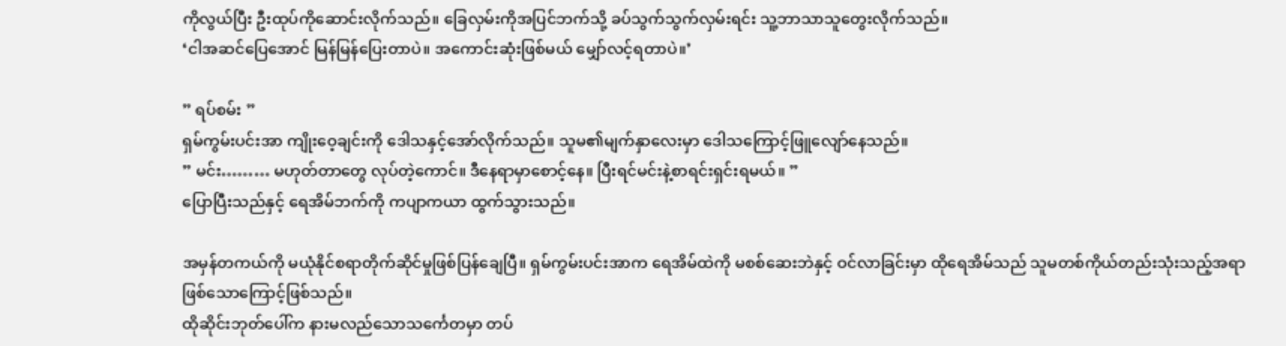ကိုလွယ်ပြီး ဦးထုပ်ကိုဆောင်းလိုက်သည်။ ခြေလှမ်းကိုအပြင်ဘက်သို့ ခပ်သွက်သွက်လှမ်းရင်း သူ့ဘာသာသူတွေးလိုက်သည်။
‘ငါအဆင်ပြေအောင် မြန်မြန်ပြေးတာပဲ။ အကောင်းဆုံးဖြစ်မယ် မျှော်လင့်ရတာပဲ။’

” ရပ်စမ်း ”
ရှမ်ကွမ်းပင်းအာ ကျိုးဝေ့ချင်းကို ဒေါသနှင့်အော်လိုက်သည်။ သူမ၏မျက်နှာလေးမှာ ဒေါသကြောင့်ဖြူလျော်နေသည်။
” မင်း……… မဟုတ်တာတွေ လုပ်တဲ့ကောင်။ ဒီနေရာမှာစောင့်နေ။ ပြီးရင်မင်းနဲ့စာရင်းရှင်းရမယ်။ ”
ပြောပြီးသည်နှင့် ရေအိမ်ဘက်ကို ကပျာကယာ ထွက်သွားသည်။

အမှန်တကယ်ကို မယုံနိုင်စရာတိုက်ဆိုင်မှုဖြစ်ပြန်ချေပြီ။ ရှမ်ကွမ်းပင်းအာက ရေအိမ်ထဲကို မစစ်ဆေးဘဲနှင့် ဝင်လာခြင်းမှာ ထိုရေအိမ်သည် သူမတစ်ကိုယ်တည်းသုံးသည့်အရာဖြစ်သောကြောင့်ဖြစ်သည်။
ထိုဆိုင်းဘုတ်ပေါ်က နားမလည်သောသင်္ကေတမှာ တပ်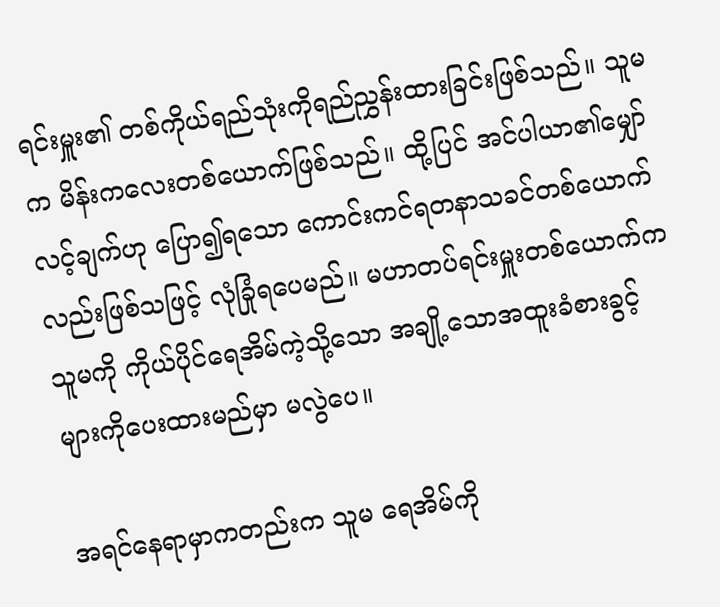ရင်းမှူး၏ တစ်ကိုယ်ရည်သုံးကိုရည်ညွှန်းထားခြင်းဖြစ်သည်။ သူမက မိန်းကလေးတစ်ယောက်ဖြစ်သည်။ ထို့ပြင် အင်ပါယာ၏မျှော်လင့်ချက်ဟု ပြော၍ရသော ကောင်းကင်ရတနာသခင်တစ်ယောက်လည်းဖြစ်သဖြင့် လုံခြုံရပေမည်။ မဟာတပ်ရင်းမှူးတစ်ယောက်က သူမကို ကိုယ်ပိုင်ရေအိမ်ကဲ့သို့သော အချို့သောအထူးခံစားခွင့်များကိုပေးထားမည်မှာ မလွဲပေ။

အရင်နေရာမှာကတည်းက သူမ ရေအိမ်ကို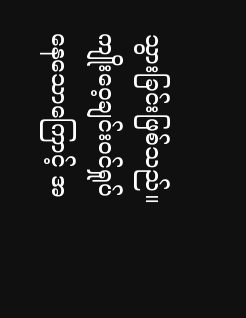သွားခြင်းဖြစ်သည်။ ကျိုးဝေ့ချင်းဝင်ရှုပ်နေသောကြောင့် အ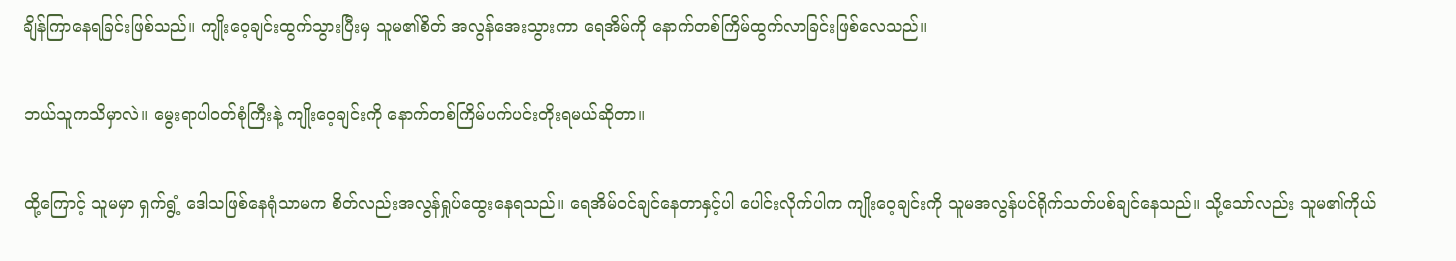ချိန်ကြာနေရခြင်းဖြစ်သည်။ ကျိုးဝေ့ချင်းထွက်သွားပြီးမှ သူမ၏စိတ် အလွန်အေးသွားကာ ရေအိမ်ကို နောက်တစ်ကြိမ်ထွက်လာခြင်းဖြစ်လေသည်။

ဘယ်သူကသိမှာလဲ။ မွေးရာပါဝတ်စုံကြီးနဲ့ ကျိုးဝေ့ချင်းကို နောက်တစ်ကြိမ်ပက်ပင်းတိုးရမယ်ဆိုတာ။

ထို့ကြောင့် သူမမှာ ရှက်ရွံ့ ဒေါသဖြစ်နေရုံသာမက စိတ်လည်းအလွန်ရှုပ်ထွေးနေရသည်။ ရေအိမ်ဝင်ချင်နေတာနှင့်ပါ ပေါင်းလိုက်ပါက ကျိုးဝေ့ချင်းကို သူမအလွန်ပင်ရိုက်သတ်ပစ်ချင်နေသည်။ သို့သော်လည်း သူမ၏ကိုယ်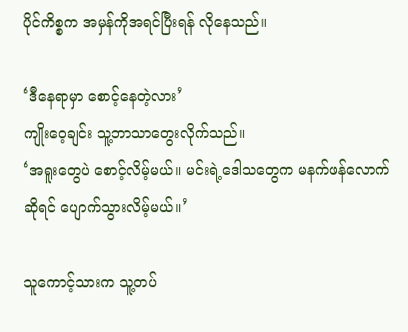ပိုင်ကိစ္စက အမှန်ကိုအရင်ပြီးရန် လိုနေသည်။

‘ဒီနေရာမှာ စောင့်နေတဲ့လား’
ကျိုးဝေ့ချင်း သူ့ဘာသာတွေးလိုက်သည်။
‘အရူးတွေပဲ စောင့်လိမ့်မယ်။ မင်းရဲ့ဒေါသတွေက မနက်ဖန်လောက်ဆိုရင် ပျောက်သွားလိမ့်မယ်။’

သူကောင့်သားက သူ့တပ်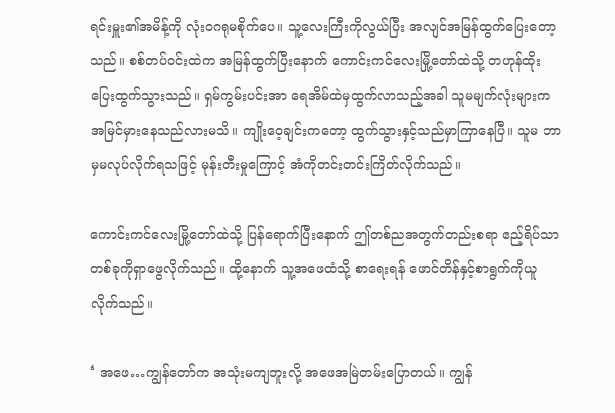ရင်းမှူး၏အမိန့်ကို လုံးဝဂရုမစိုက်ပေ။ သူ့လေးကြီးကိုလွယ်ပြီး အလျင်အမြန်ထွက်ပြေးတော့သည်။ စစ်တပ်ဝင်းထဲက အမြန်ထွက်ပြီးနောက် ကောင်းကင်လေးမြို့တော်ထဲသို့ တဟုန်ထိုးပြေးထွက်သွားသည်။ ရှမ်ကွမ်းပင်းအာ ရေအိမ်ထဲမှထွက်လာသည့်အခါ သူမမျက်လုံးများကအမြင်မှားနေသည်လားမသိ။ ကျိုးဝေ့ချင်းကတော့ ထွက်သွားနှင့်သည်မှာကြာနေပြီ။ သူမ ဘာမှမလုပ်လိုက်ရသဖြင့် မုန်းတီးမှုကြောင့် အံကိုတင်းတင်းကြိတ်လိုက်သည်။

ကောင်းကင်လေးမြို့တော်ထဲသို့ ပြန်ရောက်ပြီးနောက် ဤတစ်ညအတွက်တည်းစရာ ဧည့်ရိပ်သာတစ်ခုကိုရှာဖွေလိုက်သည်။ ထို့နောက် သူ့အဖေထံသို့ စာရေးရန် ဖောင်တိန်နှင့်စာရွက်ကိုယူလိုက်သည်။

‘ အဖေ…ကျွန်တော်က အသုံးမကျဘူးလို့ အဖေအမြဲတမ်းပြောတယ်။ ကျွန်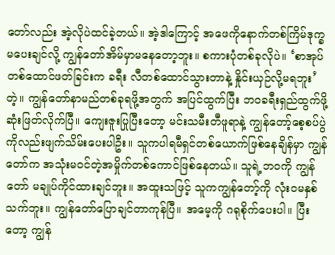တော်လည်း အဲ့လိုပဲထင်ခဲ့တယ်။ အဲ့ဒါကြောင့် အဖေကိုနောက်တစ်ကြိမ်ဒုက္ခ မပေးချင်လို့ ကျွန်တော်အိမ်မှာမနေတော့ဘူး။ စကားပုံတစ်ခုလိုပဲ။ ‘စာအုပ်တစ်ထောင်ဖတ်ခြင်းက ခရီး လီတစ်ထောင်သွားတာနဲ့ နှိုင်းယှဉ်လို့မရဘူး’တဲ့။ ကျွန်တော်နာမည်တစ်ခုရဖို့အတွက် အပြင်ထွက်ပြီး ဘဝခရီးရှည်ထွက်ဖို့ဆုံးဖြတ်လိုက်ပြီ။ ကျေးဇူးပြုပြီးတော့ မင်းသမီးတီဖူရာနဲ့ ကျွန်တော့်စေ့စပ်ပွဲကိုလည်းဖျက်သိမ်းပေးပါဦး။ သူကပါရမီရှင်တစ်ယောက်ဖြစ်နေချိန်မှာ ကျွန်တော်က အသုံးမဝင်တဲ့အမှိုက်တစ်ကောင်ဖြစ်နေတယ်။ သူရဲ့ဘဝကို ကျွန်တော် မချုပ်ကိုင်ထားချင်ဘူး။ အထူးသဖြင့် သူကကျွန်တော့်ကို လုံးဝမနှစ်သက်ဘူး။ ကျွန်တော်ပြောချင်တာကုန်ပြီ။ အမေ့ကို ဂရုစိုက်ပေးပါ။ ပြီးတော့ ကျွန်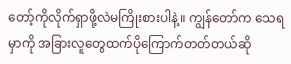တော့်ကိုလိုက်ရှာဖို့လဲမကြိုးစားပါနဲ့။ ကျွန်တော်က သေရမှာကို အခြားလူတွေထက်ပိုကြောက်တတ်တယ်ဆို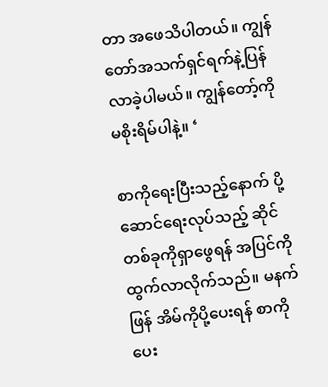တာ အဖေသိပါတယ်။ ကျွန်တော်အသက်ရှင်ရက်နဲ့ပြန်လာခဲ့ပါမယ်။ ကျွန်တော့်ကို မစိုးရိမ်ပါနဲ့။ ‘

စာကိုရေးပြီးသည့်နောက် ပို့ဆောင်ရေးလုပ်သည့် ဆိုင်တစ်ခုကိုရှာဖွေရန် အပြင်ကိုထွက်လာလိုက်သည်။ မနက်ဖြန် အိမ်ကိုပို့ပေးရန် စာကိုပေး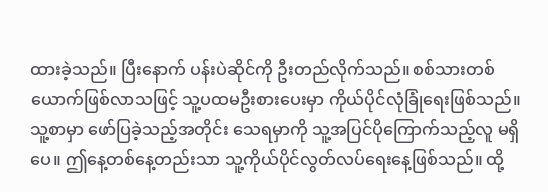ထားခဲ့သည်။ ပြီးနောက် ပန်းပဲဆိုင်ကို ဦးတည်လိုက်သည်။ စစ်သားတစ်ယောက်ဖြစ်လာသဖြင့် သူ့ပထမဦးစားပေးမှာ ကိုယ်ပိုင်လုံခြုံရေးဖြစ်သည်။ သူ့စာမှာ ဖော်ပြခဲ့သည့်အတိုင်း သေရမှာကို သူ့အပြင်ပိုကြောက်သည့်လူ မရှိပေ။ ဤနေ့တစ်နေ့တည်းသာ သူ့ကိုယ်ပိုင်လွတ်လပ်ရေးနေ့ဖြစ်သည်။ ထို့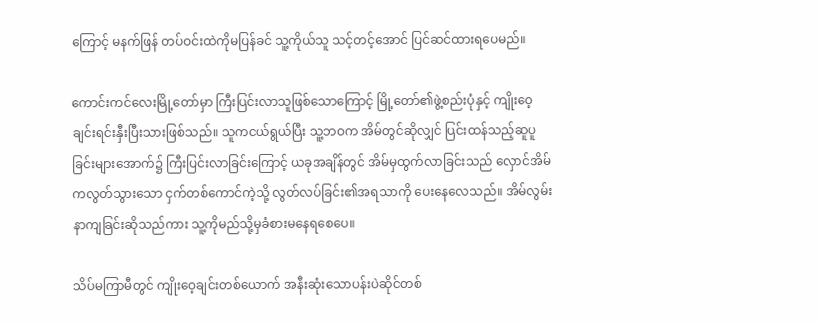ကြောင့် မနက်ဖြန် တပ်ဝင်းထဲကိုမပြန်ခင် သူ့ကိုယ်သူ သင့်တင့်အောင် ပြင်ဆင်ထားရပေမည်။

ကောင်းကင်လေးမြို့တော်မှာ ကြီးပြင်းလာသူဖြစ်သောကြောင့် မြို့တော်၏ဖွဲ့စည်းပုံနှင့် ကျိုးဝေ့ချင်းရင်းနှီးပြီးသားဖြစ်သည်။ သူကငယ်ရွယ်ပြီး သူ့ဘဝက အိမ်တွင်ဆိုလျှင် ပြင်းထန်သည့်ဆူပူခြင်းများအောက်၌ ကြီးပြင်းလာခြင်းကြောင့် ယခုအချိန်တွင် အိမ်မှထွက်လာခြင်းသည် လှောင်အိမ်ကလွတ်သွားသော ငှက်တစ်ကောင်ကဲ့သို့ လွတ်လပ်ခြင်း၏အရသာကို ပေးနေလေသည်။ အိမ်လွမ်းနာကျခြင်းဆိုသည်ကား သူ့ကိုမည်သို့မှခံစားမနေရစေပေ။

သိပ်မကြာမီတွင် ကျိုးဝေ့ချင်းတစ်ယောက် အနီးဆုံးသောပန်းပဲဆိုင်တစ်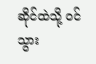ဆိုင်ထဲသို့ ဝင်သွား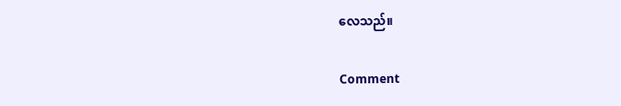လေသည်။

Comment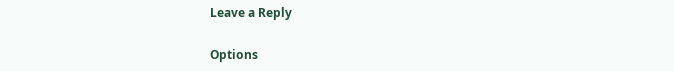Leave a Reply

Options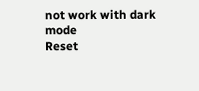not work with dark mode
Reset